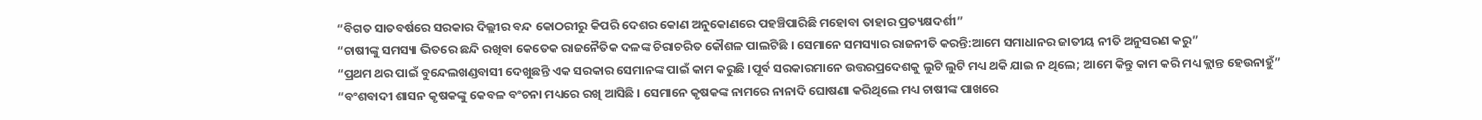“ବିଗତ ସାତବର୍ଷରେ ସରକାର ଦିଲ୍ଲୀର ବନ୍ଦ କୋଠରୀରୁ କିପରି ଦେଶର କୋଣ ଅନୁକୋଣରେ ପହଞ୍ଚିପାରିଛି ମହୋବା ତାହାର ପ୍ରତ୍ୟକ୍ଷଦର୍ଶୀ”
“ଚାଷୀଙ୍କୁ ସମସ୍ୟା ଭିତରେ ଛନ୍ଦି ରଖିବା କେତେକ ରାଜନୈତିକ ଦଳଙ୍କ ଚିରାଚରିତ କୌଶଳ ପାଲଟିଛି । ସେମାନେ ସମସ୍ୟାର ରାଜନୀତି କରନ୍ତି:ଆମେ ସମାଧାନର ଜାତୀୟ ନୀତି ଅନୁସରଣ କରୁ”
“ପ୍ରଥମ ଥର ପାଇଁ ବୁନ୍ଦେଲଖଣ୍ଡବାସୀ ଦେଖୁଛନ୍ତି ଏକ ସରକାର ସେମାନଙ୍କ ପାଇଁ କାମ କରୁଛି ।ପୂର୍ବ ସରକାରମାନେ ଉତ୍ତରପ୍ରଦେଶକୁ ଲୁଟି ଲୁଟି ମଧ୍ୟ ଥକି ଯାଇ ନ ଥିଲେ; ଆମେ କିନ୍ତୁ କାମ କରି ମଧ୍ୟ କ୍ଲାନ୍ତ ହେଉନାହୁଁ”
“ବଂଶବାଦୀ ଶାସନ କୃଷକଙ୍କୁ କେବଳ ବଂଚନା ମଧ୍ୟରେ ରଖି ଆସିଛି । ସେମାନେ କୃଷକଙ୍କ ନାମରେ ନାନାଦି ଘୋଷଣା କରିଥିଲେ ମଧ୍ୟ ଚାଷୀଙ୍କ ପାଖରେ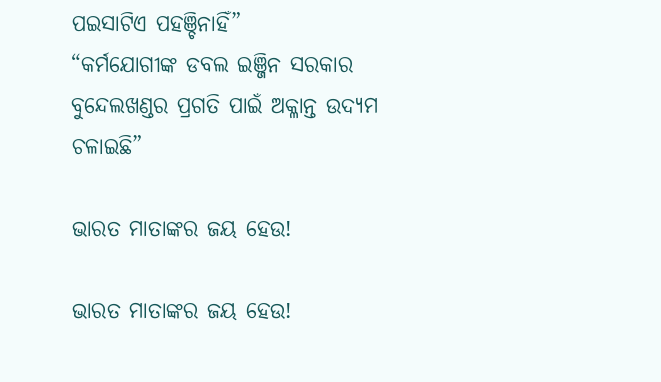ପଇସାଟିଏ ପହଞ୍ଚିନାହିଁ”
“କର୍ମଯୋଗୀଙ୍କ ଡବଲ ଇଞ୍ଜିନ ସରକାର ବୁନ୍ଦେଲଖଣ୍ଡର ପ୍ରଗତି ପାଇଁ ଅକ୍ଳାନ୍ତ ଉଦ୍ୟମ ଚଳାଇଛି”

ଭାରତ ମାତାଙ୍କର ଜୟ ହେଉ!

ଭାରତ ମାତାଙ୍କର ଜୟ ହେଉ!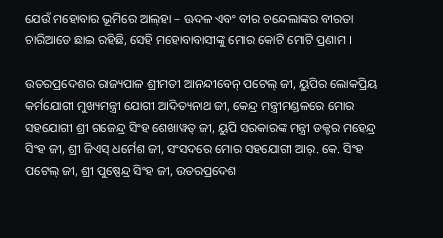ଯେଉଁ ମହୋବାର ଭୂମିରେ ଆଲ୍‌ହା – ଊଦଳ ଏବଂ ବୀର ଚନ୍ଦେଲାଙ୍କର ବୀରତା ଚାରିଆଡେ ଛାଇ ରହିଛି, ସେହି ମହୋବାବାସୀଙ୍କୁ ମୋର କୋଟି ମୋଟି ପ୍ରଣାମ ।

ଉତରପ୍ରଦେଶର ରାଜ୍ୟପାଳ ଶ୍ରୀମତୀ ଆନନ୍ଦୀବେନ୍ ପଟେଲ୍ ଜୀ, ୟୁପିର ଲୋକପ୍ରିୟ କର୍ମଯୋଗୀ ମୁଖ୍ୟମନ୍ତ୍ରୀ ଯୋଗୀ ଆଦିତ୍ୟନାଥ ଜୀ, କେନ୍ଦ୍ର ମନ୍ତ୍ରୀମଣ୍ଡଳରେ ମୋର ସହଯୋଗୀ ଶ୍ରୀ ଗଜେନ୍ଦ୍ର ସିଂହ ଶେଖାୱତ୍ ଜୀ, ୟୁପି ସରକାରଙ୍କ ମନ୍ତ୍ରୀ ଡକ୍ଟର ମହେନ୍ଦ୍ର ସିଂହ ଜୀ, ଶ୍ରୀ ଜିଏସ୍ ଧର୍ମେଶ ଜୀ, ସଂସଦରେ ମୋର ସହଯୋଗୀ ଆର୍‌. କେ. ସିଂହ ପଟେଲ୍ ଜୀ, ଶ୍ରୀ ପୁଷ୍ପେନ୍ଦ୍ର ସିଂହ ଜୀ, ଉତରପ୍ରଦେଶ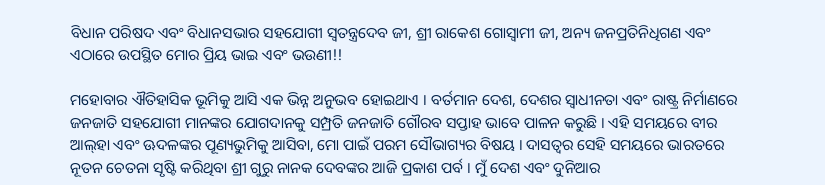ବିଧାନ ପରିଷଦ ଏବଂ ବିଧାନସଭାର ସହଯୋଗୀ ସ୍ୱତନ୍ତ୍ରଦେବ ଜୀ, ଶ୍ରୀ ରାକେଶ ଗୋସ୍ୱାମୀ ଜୀ, ଅନ୍ୟ ଜନପ୍ରତିନିଧିଗଣ ଏବଂ ଏଠାରେ ଉପସ୍ଥିତ ମୋର ପ୍ରିୟ ଭାଇ ଏବଂ ଭଉଣୀ!!

ମହୋବାର ଐତିହାସିକ ଭୂମିକୁ ଆସି ଏକ ଭିନ୍ନ ଅନୁଭବ ହୋଇଥାଏ । ବର୍ତମାନ ଦେଶ, ଦେଶର ସ୍ୱାଧୀନତା ଏବଂ ରାଷ୍ଟ୍ର ନିର୍ମାଣରେ ଜନଜାତି ସହଯୋଗୀ ମାନଙ୍କର ଯୋଗଦାନକୁ ସମ୍ପ୍ରତି ଜନଜାତି ଗୌରବ ସପ୍ତାହ ଭାବେ ପାଳନ କରୁଛି । ଏହି ସମୟରେ ବୀର ଆଲ୍‌ହା ଏବଂ ଊଦଳଙ୍କର ପୂଣ୍ୟଭୁମିକୁ ଆସିବା, ମୋ ପାଇଁ ପରମ ସୌଭାଗ୍ୟର ବିଷୟ । ଦାସତ୍ୱର ସେହି ସମୟରେ ଭାରତରେ ନୂତନ ଚେତନା ସୃଷ୍ଟି କରିଥିବା ଶ୍ରୀ ଗୁରୁ ନାନକ ଦେବଙ୍କର ଆଜି ପ୍ରକାଶ ପର୍ବ । ମୁଁ ଦେଶ ଏବଂ ଦୁନିଆର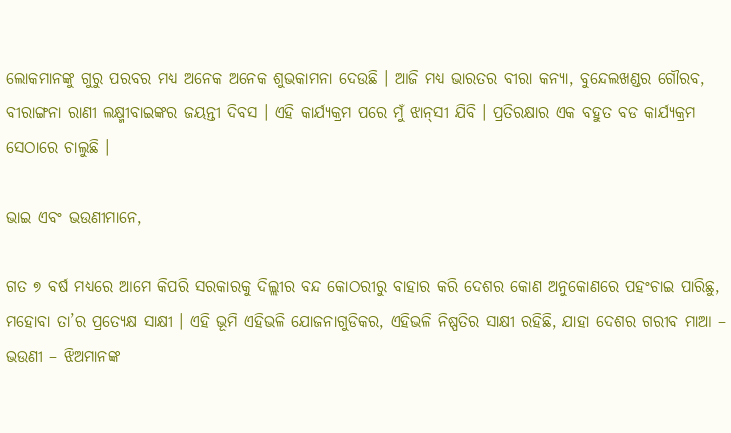ଲୋକମାନଙ୍କୁ ଗୁରୁ ପରବର ମଧ୍ୟ ଅନେକ ଅନେକ ଶୁଭକାମନା ଦେଉଛି । ଆଜି ମଧ୍ୟ ଭାରତର ବୀରା କନ୍ୟା, ବୁନ୍ଦେଲଖଣ୍ଡର ଗୌରବ, ବୀରାଙ୍ଗନା ରାଣୀ ଲକ୍ଷ୍ମୀବାଇଙ୍କର ଜୟନ୍ତୀ ଦିବସ । ଏହି କାର୍ଯ୍ୟକ୍ରମ ପରେ ମୁଁ ଝାନ୍‌ସୀ ଯିବି । ପ୍ରତିରକ୍ଷାର ଏକ ବହୁତ ବଡ କାର୍ଯ୍ୟକ୍ରମ ସେଠାରେ ଚାଲୁଛି ।

ଭାଇ ଏବଂ ଭଉଣୀମାନେ,

ଗତ ୭ ବର୍ଷ ମଧ୍ୟରେ ଆମେ କିପରି ସରକାରକୁ ଦିଲ୍ଲୀର ବନ୍ଦ କୋଠରୀରୁ ବାହାର କରି ଦେଶର କୋଣ ଅନୁକୋଣରେ ପହଂଚାଇ ପାରିଛୁ, ମହୋବା ତା’ର ପ୍ରତ୍ୟେକ୍ଷ ସାକ୍ଷୀ । ଏହି ଭୂମି ଏହିଭଳି ଯୋଜନାଗୁଡିକର, ଏହିଭଳି ନିଷ୍ପତିର ସାକ୍ଷୀ ରହିଛି, ଯାହା ଦେଶର ଗରୀବ ମାଆ – ଭଉଣୀ – ଝିଅମାନଙ୍କ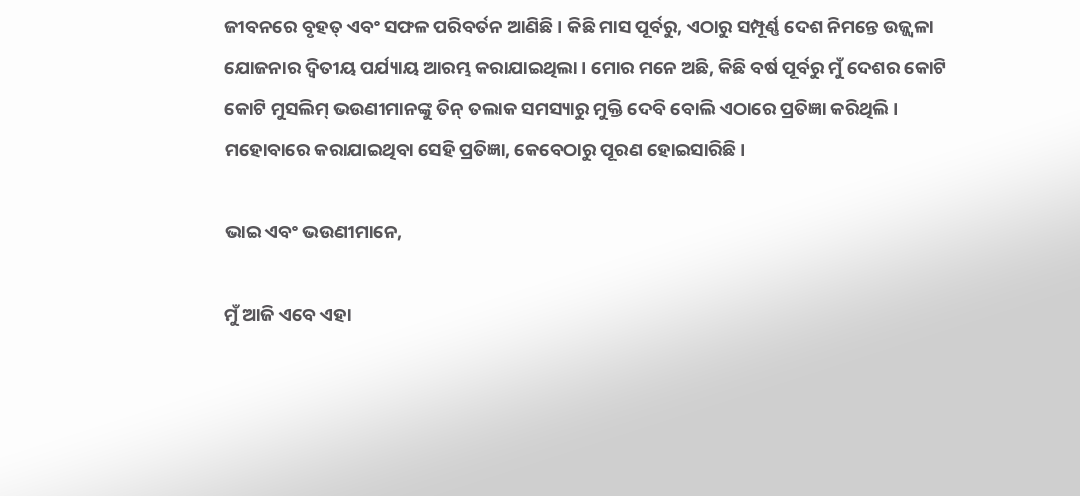ଜୀବନରେ ବୃହତ୍ ଏବଂ ସଫଳ ପରିବର୍ତନ ଆଣିଛି । କିଛି ମାସ ପୂର୍ବରୁ, ଏଠାରୁ ସମ୍ପୂର୍ଣ୍ଣ ଦେଶ ନିମନ୍ତେ ଉଜ୍ଜ୍ୱଳା ଯୋଜନାର ଦ୍ୱିତୀୟ ପର୍ଯ୍ୟାୟ ଆରମ୍ଭ କରାଯାଇଥିଲା । ମୋର ମନେ ଅଛି, କିଛି ବର୍ଷ ପୂର୍ବରୁ ମୁଁ ଦେଶର କୋଟି କୋଟି ମୁସଲିମ୍ ଭଉଣୀମାନଙ୍କୁ ତିନ୍ ତଲାକ ସମସ୍ୟାରୁ ମୁକ୍ତି ଦେବି ବୋଲି ଏଠାରେ ପ୍ରତିଜ୍ଞା କରିଥିଲି । ମହୋବାରେ କରାଯାଇଥିବା ସେହି ପ୍ରତିଜ୍ଞା, କେବେଠାରୁ ପୂରଣ ହୋଇସାରିଛି ।

ଭାଇ ଏବଂ ଭଉଣୀମାନେ,

ମୁଁ ଆଜି ଏବେ ଏହା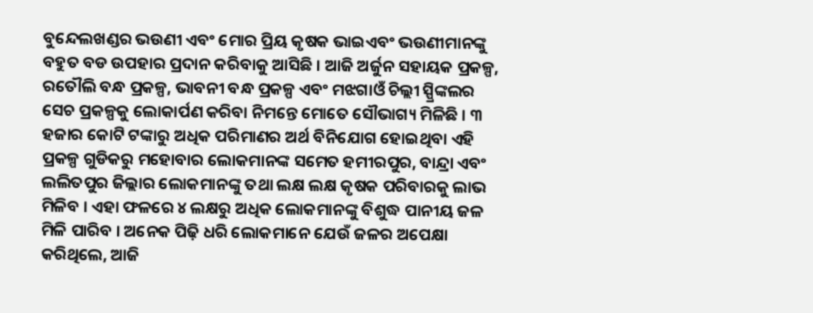ବୁନ୍ଦେଲଖଣ୍ଡର ଭଉଣୀ ଏବଂ ମୋର ପ୍ରିୟ କୃଷକ ଭାଇଏବଂ ଭଉଣୀମାନଙ୍କୁ ବହୁତ ବଡ ଉପହାର ପ୍ରଦାନ କରିବାକୁ ଆସିଛି । ଆଜି ଅର୍ଜୁନ ସହାୟକ ପ୍ରକଳ୍ପ, ରତୌଲି ବନ୍ଧ ପ୍ରକଳ୍ପ, ଭାବନୀ ବନ୍ଧ ପ୍ରକଳ୍ପ ଏବଂ ମଝଗାଓଁ ଚିଲ୍ଲୀ ସ୍ପ୍ରିଙ୍କଲର ସେଚ ପ୍ରକଳ୍ପକୁ ଲୋକାର୍ପଣ କରିବା ନିମନ୍ତେ ମୋତେ ସୌଭାଗ୍ୟ ମିଳିଛି । ୩ ହଜାର କୋଟି ଟଙ୍କାରୁ ଅଧିକ ପରିମାଣର ଅର୍ଥ ବିନିଯୋଗ ହୋଇଥିବା ଏହି ପ୍ରକଳ୍ପ ଗୁଡିକରୁ ମହୋବାର ଲୋକମାନଙ୍କ ସମେତ ହମୀରପୁର, ବାନ୍ଦ୍ରା ଏବଂ ଲଲିତପୁର ଜିଲ୍ଲାର ଲୋକମାନଙ୍କୁ ତଥା ଲକ୍ଷ ଲକ୍ଷ କୃଷକ ପରିବାରକୁ ଲାଭ ମିଳିବ । ଏହା ଫଳରେ ୪ ଲକ୍ଷରୁ ଅଧିକ ଲୋକମାନଙ୍କୁ ବିଶୁଦ୍ଧ ପାନୀୟ ଜଳ ମିଳି ପାରିବ । ଅନେକ ପିଢ଼ି ଧରି ଲୋକମାନେ ଯେଉଁ ଜଳର ଅପେକ୍ଷା କରିଥିଲେ, ଆଜି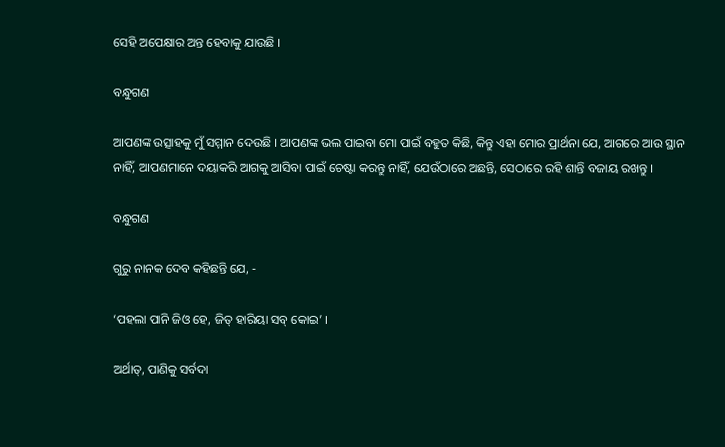ସେହି ଅପେକ୍ଷାର ଅନ୍ତ ହେବାକୁ ଯାଉଛି ।

ବନ୍ଧୁଗଣ

ଆପଣଙ୍କ ଉତ୍ସାହକୁ ମୁଁ ସମ୍ମାନ ଦେଉଛି । ଆପଣଙ୍କ ଭଲ ପାଇବା ମୋ ପାଇଁ ବହୁତ କିଛି, କିନ୍ତୁ ଏହା ମୋର ପ୍ରାର୍ଥନା ଯେ, ଆଗରେ ଆଉ ସ୍ଥାନ ନାହିଁ, ଆପଣମାନେ ଦୟାକରି ଆଗକୁ ଆସିବା ପାଇଁ ଚେଷ୍ଟା କରନ୍ତୁ ନାହିଁ, ଯେଉଁଠାରେ ଅଛନ୍ତି, ସେଠାରେ ରହି ଶାନ୍ତି ବଜାୟ ରଖନ୍ତୁ ।

ବନ୍ଧୁଗଣ

ଗୁରୁ ନାନକ ଦେବ କହିଛନ୍ତି ଯେ, -

‘ପହଲା ପାନି ଜିଓ ହେ, ଜିତ୍ ହାରିୟା ସବ୍ କୋଇ’ ।

ଅର୍ଥାତ୍‌, ପାଣିକୁ ସର୍ବଦା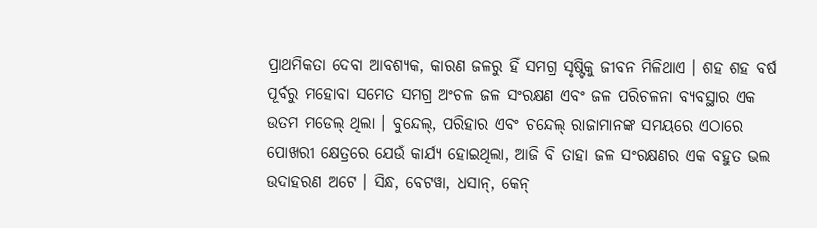ପ୍ରାଥମିକତା ଦେବା ଆବଶ୍ୟକ, କାରଣ ଜଳରୁ ହିଁ ସମଗ୍ର ସୃଷ୍ଟିକୁ ଜୀବନ ମିଳିଥାଏ । ଶହ ଶହ ବର୍ଷ ପୂର୍ବରୁ ମହୋବା ସମେତ ସମଗ୍ର ଅଂଚଳ ଜଳ ସଂରକ୍ଷଣ ଏବଂ ଜଳ ପରିଚଳନା ବ୍ୟବସ୍ଥାର ଏକ ଉତମ ମଡେଲ୍ ଥିଲା । ବୁନ୍ଦେଲ୍‌, ପରିହାର ଏବଂ ଚନ୍ଦେଲ୍ ରାଜାମାନଙ୍କ ସମୟରେ ଏଠାରେ ପୋଖରୀ କ୍ଷେତ୍ରରେ ଯେଉଁ କାର୍ଯ୍ୟ ହୋଇଥିଲା, ଆଜି ବି ତାହା ଜଳ ସଂରକ୍ଷଣର ଏକ ବହୁତ ଭଲ ଉଦାହରଣ ଅଟେ । ସିନ୍ଧ, ବେଟୱା, ଧସାନ୍‌, କେନ୍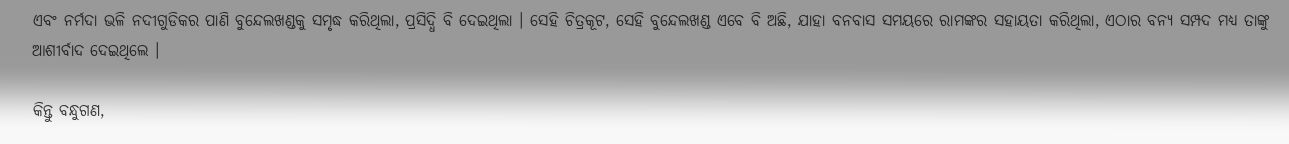ଏବଂ ନର୍ମଦା ଭଳି ନଦୀଗୁଡିକର ପାଣି ବୁନ୍ଦେଲଖଣ୍ଡକୁ ସମୃଦ୍ଧ କରିଥିଲା, ପ୍ରସିଦ୍ଧି ବି ଦେଇଥିଲା । ସେହି ଚିତ୍ରକୂଟ, ସେହି ବୁନ୍ଦେଲଖଣ୍ଡ ଏବେ ବି ଅଛି, ଯାହା ବନବାସ ସମୟରେ ରାମଙ୍କର ସହାୟତା କରିଥିଲା, ଏଠାର ବନ୍ୟ ସମ୍ପଦ ମଧ୍ୟ ତାଙ୍କୁ ଆଶୀର୍ବାଦ ଦେଇଥିଲେ ।

କିନ୍ତୁ ବନ୍ଧୁଗଣ,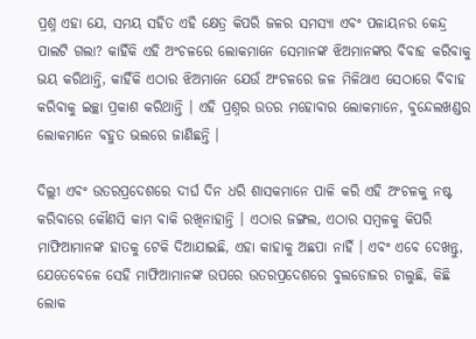ପ୍ରଶ୍ନ ଏହା ଯେ, ସମୟ ସହିତ ଏହି କ୍ଷେତ୍ର କିପରି ଜଳର ସମସ୍ୟା ଏବଂ ପଳାୟନର କେନ୍ଦ୍ର ପାଲଟି ଗଲା? କାହିଁକି ଏହି ଅଂଚଳରେ ଲୋକମାନେ ସେମାନଙ୍କ ଝିଅମାନଙ୍କର ବିବାହ କରିବାକୁ ଭୟ କରିଥାନ୍ତି, କାହିଁକି ଏଠାର ଝିଅମାନେ ଯେଉଁ ଅଂଚଳରେ ଜଳ ମିଳିଥାଏ ସେଠାରେ ବିବାହ କରିବାକୁ ଇଚ୍ଛା ପ୍ରକାଶ କରିଥାନ୍ତି । ଏହି ପ୍ରଶ୍ନର ଉତର ମହୋବାର ଲୋକମାନେ, ବୁନ୍ଦେଲଖଣ୍ଡର ଲୋକମାନେ ବହୁତ ଭଲରେ ଜାଣିଛନ୍ତି ।

ଦିଲ୍ଲୀ ଏବଂ ଉତରପ୍ରଦେଶରେ ଦୀର୍ଘ ଦିନ ଧରି ଶାସକମାନେ ପାଳି କରି ଏହି ଅଂଚଳକୁ ନଷ୍ଟ କରିବାରେ କୌଣସି କାମ ବାକି ରଖିନାହାନ୍ତି । ଏଠାର ଜଙ୍ଗଲ, ଏଠାର ସମ୍ବଳକୁ କିପରି ମାଫିଆମାନଙ୍କ ହାତକୁ ଟେକି ଦିଆଯାଇଛି, ଏହା କାହାକୁ ଅଛପା ନାହିଁ । ଏବଂ ଏବେ ଦେଖନ୍ତୁ, ଯେତେବେଳେ ସେହି ମାଫିଆମାନଙ୍କ ଉପରେ ଉତରପ୍ରଦେଶରେ ବୁଲଡୋଜର ଚାଲୁଛି, କିଛି ଲୋକ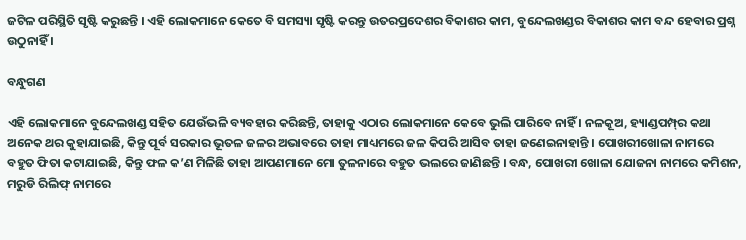ଜଟିଳ ପରିସ୍ଥିତି ସୃଷ୍ଟି କରୁଛନ୍ତି । ଏହି ଲୋକମାନେ କେତେ ବି ସମସ୍ୟା ସୃଷ୍ଟି କରନ୍ତୁ ଉତରପ୍ରଦେଶର ବିକାଶର କାମ, ବୁନ୍ଦେଲଖଣ୍ଡର ବିକାଶର କାମ ବନ୍ଦ ହେବାର ପ୍ରଶ୍ନ ଉଠୁନାହିଁ ।

ବନ୍ଧୁଗଣ

ଏହି ଲୋକମାନେ ବୁନ୍ଦେଲଖଣ୍ଡ ସହିତ ଯେଉଁଭଳି ବ୍ୟବହାର କରିଛନ୍ତି, ତାହାକୁ ଏଠାର ଲୋକମାନେ କେବେ ଭୁଲି ପାରିବେ ନାହିଁ । ନଳକୂଅ, ହ୍ୟାଣ୍ଡପମ୍ପ୍‌ର କଥା ଅନେକ ଥର କୁହାଯାଇଛି, କିନ୍ତୁ ପୂର୍ବ ସରକାର ଭୂତଳ ଜଳର ଅଭାବରେ ତାହା ମାଧ୍ୟମରେ ଜଳ କିପରି ଆସିବ ତାହା ଜଣେଇନାହାନ୍ତି । ପୋଖରୀଖୋଳା ନାମରେ ବହୁତ ଫିତା କଟାଯାଇଛି, କିନ୍ତୁ ଫଳ କ’ଣ ମିଳିଛି ତାହା ଆପଣମାନେ ମୋ ତୁଳନାରେ ବହୁତ ଭଲରେ ଜାଣିଛନ୍ତି । ବନ୍ଧ, ପୋଖରୀ ଖୋଳା ଯୋଜନା ନାମରେ କମିଶନ, ମରୁଡି ରିଲିଫ୍ ନାମରେ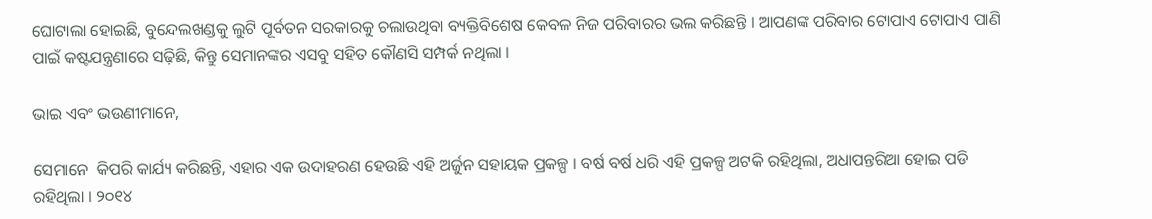ଘୋଟାଲା ହୋଇଛି, ବୁନ୍ଦେଲଖଣ୍ଡକୁ ଲୁଟି ପୂର୍ବତନ ସରକାରକୁ ଚଲାଉଥିବା ବ୍ୟକ୍ତିବିଶେଷ କେବଳ ନିଜ ପରିବାରର ଭଲ କରିଛନ୍ତି । ଆପଣଙ୍କ ପରିବାର ଟୋପାଏ ଟୋପାଏ ପାଣି ପାଇଁ କଷ୍ଟଯନ୍ତ୍ରଣାରେ ସଢ଼ିଛି, କିନ୍ତୁ ସେମାନଙ୍କର ଏସବୁ ସହିତ କୌଣସି ସମ୍ପର୍କ ନଥିଲା ।

ଭାଇ ଏବଂ ଭଉଣୀମାନେ,

ସେମାନେ  କିପରି କାର୍ଯ୍ୟ କରିଛନ୍ତି, ଏହାର ଏକ ଉଦାହରଣ ହେଉଛି ଏହି ଅର୍ଜୁନ ସହାୟକ ପ୍ରକଳ୍ପ । ବର୍ଷ ବର୍ଷ ଧରି ଏହି ପ୍ରକଳ୍ପ ଅଟକି ରହିଥିଲା, ଅଧାପନ୍ତରିଆ ହୋଇ ପଡି ରହିଥିଲା । ୨୦୧୪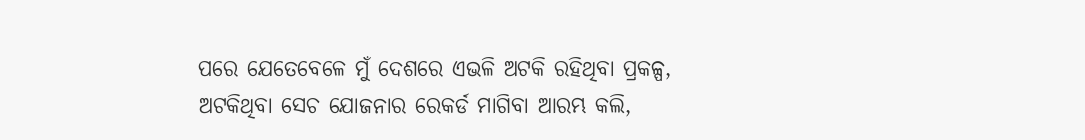ପରେ ଯେତେବେଳେ ମୁଁ ଦେଶରେ ଏଭଳି ଅଟକି ରହିଥିବା ପ୍ରକଳ୍ପ, ଅଟକିଥିବା ସେଚ ଯୋଜନାର ରେକର୍ଡ ମାଗିବା ଆରମ୍ଭ କଲି,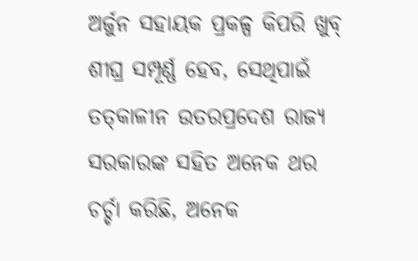ଅର୍ଜୁନ ସହାୟକ ପ୍ରକଳ୍ପ କିପରି ଖୁବ୍ ଶୀଘ୍ର ସମ୍ପୂର୍ଣ୍ଣ ହେବ, ସେଥିପାଇଁ ତତ୍‌କାଳୀନ ଉତରପ୍ରଦେଶ ରାଜ୍ୟ ସରକାରଙ୍କ ସହିତ ଅନେକ ଥର ଚର୍ଚ୍ଚା କରିଛି, ଅନେକ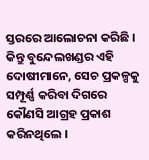ସ୍ତରରେ ଆଲୋଚନା କରିଛି । କିନ୍ତୁ ବୁନ୍ଦେଲଖଣ୍ଡର ଏହି ଦୋଷୀମାନେ, ସେଚ ପ୍ରକଳ୍ପକୁ ସମ୍ପୂର୍ଣ୍ଣ କରିବା ଦିଗରେ କୌଣସି ଆଗ୍ରହ ପ୍ରକାଶ କରିନଥିଲେ ।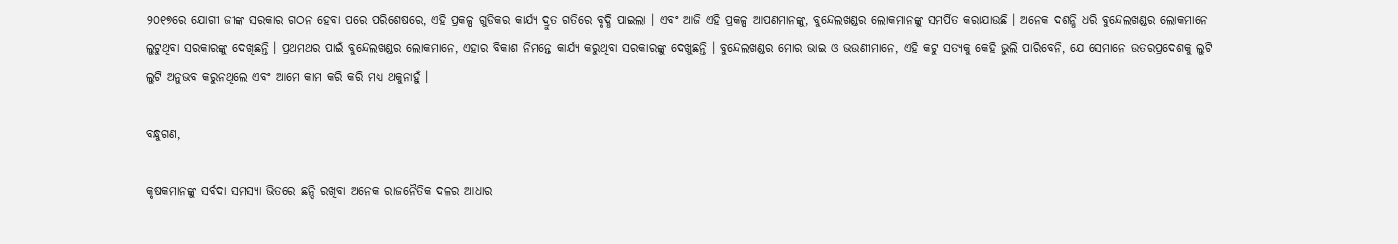୨୦୧୭ରେ ଯୋଗୀ ଜୀଙ୍କ ସରକାର ଗଠନ ହେବା ପରେ ପରିଶେଷରେ, ଏହି ପ୍ରକଳ୍ପ ଗୁଡିକର କାର୍ଯ୍ୟ ଦ୍ରୁତ ଗତିରେ ବୃଦ୍ଧି ପାଇଲା । ଏବଂ ଆଜି ଏହି ପ୍ରକଳ୍ପ ଆପଣମାନଙ୍କୁ, ବୁନ୍ଦେଲଖଣ୍ଡର ଲୋକମାନଙ୍କୁ ସମର୍ପିତ କରାଯାଉଛି । ଅନେକ ଦଶନ୍ଧି ଧରି ବୁନ୍ଦେଲଖଣ୍ଡର ଲୋକମାନେ ଲୁଟୁଥିବା ସରକାରଙ୍କୁ ଦେଖିଛନ୍ତି । ପ୍ରଥମଥର ପାଇଁ ବୁନ୍ଦେଲଖଣ୍ଡର ଲୋକମାନେ, ଏହାର ବିକାଶ ନିମନ୍ତେ କାର୍ଯ୍ୟ କରୁଥିବା ସରକାରଙ୍କୁ ଦେଖୁଛନ୍ତି । ବୁନ୍ଦେଲଖଣ୍ଡର ମୋର ଭାଇ ଓ ଭଉଣୀମାନେ, ଏହି କଟୁ ସତ୍ୟକୁ କେହି ଭୁଲି ପାରିବେନି, ଯେ ସେମାନେ ଉତରପ୍ରଦେଶକୁ ଲୁଟି ଲୁଟି ଅନୁଭବ କରୁନଥିଲେ ଏବଂ ଆମେ କାମ କରି କରି ମଧ୍ୟ ଥକୁନାହୁଁ ।

ବନ୍ଧୁଗଣ,

କୃଷକମାନଙ୍କୁ ସର୍ବଦା ସମସ୍ୟା ଭିତରେ ଛନ୍ଦି ରଖିବା ଅନେକ ରାଜନୈତିକ ଦଳର ଆଧାର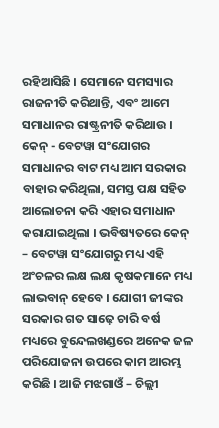ରହିଆସିଛି । ସେମାନେ ସମସ୍ୟାର ରାଜନୀତି କରିଥାନ୍ତି, ଏବଂ ଆମେ ସମାଧାନର ରାଷ୍ଟ୍ରନୀତି କରିଥାଉ । କେନ୍ - ବେଟୱା ସଂଯୋଗର ସମାଧାନର ବାଟ ମଧ୍ୟ ଆମ ସରକାର ବାହାର କରିଥିଲା, ସମସ୍ତ ପକ୍ଷ ସହିତ ଆଲୋଚନା କରି ଏହାର ସମାଧାନ କରାଯାଇଥିଲା । ଭବିଷ୍ୟତରେ କେନ୍ – ବେଟୱା ସଂଯୋଗରୁ ମଧ୍ୟ ଏହି ଅଂଚଳର ଲକ୍ଷ ଲକ୍ଷ କୃଷକମାନେ ମଧ୍ୟ ଲାଭବାନ୍ ହେବେ । ଯୋଗୀ ଜୀଙ୍କର ସରକାର ଗତ ସାଢ଼େ ଚାରି ବର୍ଷ ମଧ୍ୟରେ ବୁନ୍ଦେଲଖଣ୍ଡରେ ଅନେକ ଜଳ ପରିଯୋଜନା ଉପରେ କାମ ଆରମ୍ଭ କରିଛି । ଆଜି ମଝଗାଓଁ – ଚିଲ୍ଲୀ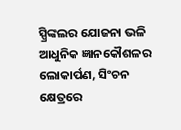ସ୍ପ୍ରିଙ୍କଲର ଯୋଜନା ଭଳି ଆଧୁନିକ ଜ୍ଞାନକୌଶଳର ଲୋକାର୍ପଣ, ସିଂଚନ କ୍ଷେତ୍ରରେ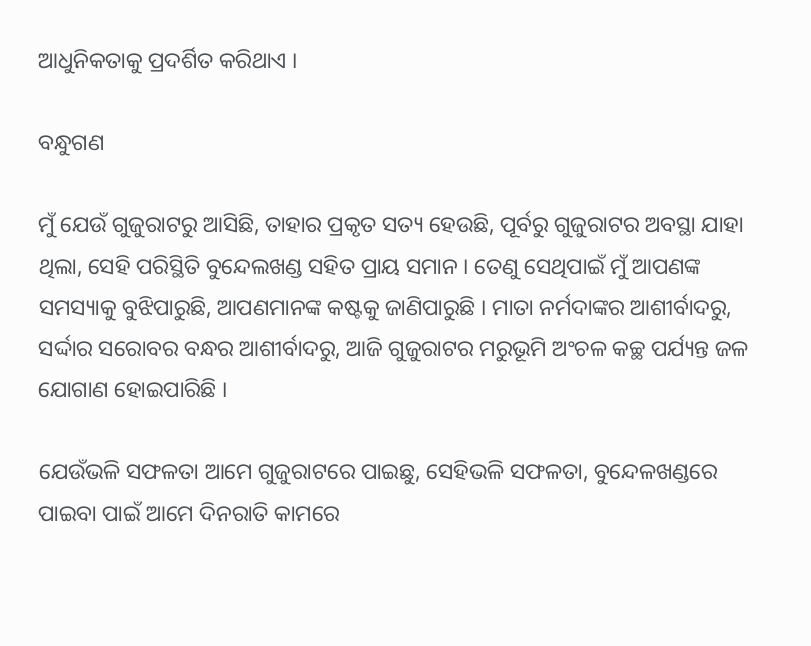ଆଧୁନିକତାକୁ ପ୍ରଦର୍ଶିତ କରିଥାଏ ।

ବନ୍ଧୁଗଣ

ମୁଁ ଯେଉଁ ଗୁଜୁରାଟରୁ ଆସିଛି, ତାହାର ପ୍ରକୃତ ସତ୍ୟ ହେଉଛି, ପୂର୍ବରୁ ଗୁଜୁରାଟର ଅବସ୍ଥା ଯାହା ଥିଲା, ସେହି ପରିସ୍ଥିତି ବୁନ୍ଦେଲଖଣ୍ଡ ସହିତ ପ୍ରାୟ ସମାନ । ତେଣୁ ସେଥିପାଇଁ ମୁଁ ଆପଣଙ୍କ ସମସ୍ୟାକୁ ବୁଝିପାରୁଛି, ଆପଣମାନଙ୍କ କଷ୍ଟକୁ ଜାଣିପାରୁଛି । ମାତା ନର୍ମଦାଙ୍କର ଆଶୀର୍ବାଦରୁ, ସର୍ଦ୍ଦାର ସରୋବର ବନ୍ଧର ଆଶୀର୍ବାଦରୁ, ଆଜି ଗୁଜୁରାଟର ମରୁଭୂମି ଅଂଚଳ କଚ୍ଛ ପର୍ଯ୍ୟନ୍ତ ଜଳ ଯୋଗାଣ ହୋଇପାରିଛି ।

ଯେଉଁଭଳି ସଫଳତା ଆମେ ଗୁଜୁରାଟରେ ପାଇଛୁ, ସେହିଭଳି ସଫଳତା, ବୁନ୍ଦେଳଖଣ୍ଡରେ ପାଇବା ପାଇଁ ଆମେ ଦିନରାତି କାମରେ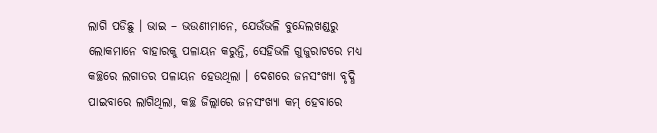ଲାଗି ପଡିଛୁ । ଭାଇ – ଭଉଣୀମାନେ, ଯେଉଁଭଳି ବୁନ୍ଦେଲଖଣ୍ଡରୁ ଲୋକମାନେ ବାହାରକୁ ପଳାୟନ କରୁନ୍ତି, ସେହିଭଳି ଗୁଜୁରାଟରେ ମଧ୍ୟ କଚ୍ଛରେ ଲଗାତର ପଳାୟନ ହେଉଥିଲା । ଦେଶରେ ଜନସଂଖ୍ୟା ବୃଦ୍ଧି ପାଇବାରେ ଲାଗିଥିଲା, କଚ୍ଛ ଜିଲ୍ଲାରେ ଜନସଂଖ୍ୟା କମ୍ ହେବାରେ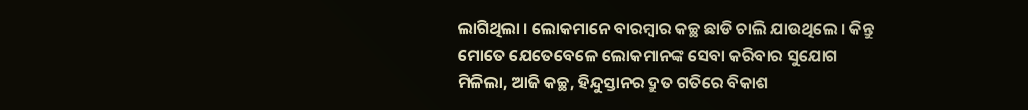ଲାଗିଥିଲା । ଲୋକମାନେ ବାରମ୍ବାର କଚ୍ଛ ଛାଡି ଚାଲି ଯାଉଥିଲେ । କିନ୍ତୁ ମୋତେ ଯେତେବେଳେ ଲୋକମାନଙ୍କ ସେବା କରିବାର ସୁଯୋଗ ମିଳିଲା, ଆଜି କଚ୍ଛ, ହିନ୍ଦୁସ୍ତାନର ଦ୍ରୁତ ଗତିରେ ବିକାଶ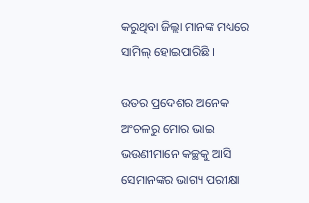କରୁଥିବା ଜିଲ୍ଲା ମାନଙ୍କ ମଧ୍ୟରେ ସାମିଲ୍ ହୋଇପାରିଛି ।

ଉତର ପ୍ରଦେଶର ଅନେକ ଅଂଚଳରୁ ମୋର ଭାଇ ଭଉଣୀମାନେ କଚ୍ଛକୁ ଆସି ସେମାନଙ୍କର ଭାଗ୍ୟ ପରୀକ୍ଷା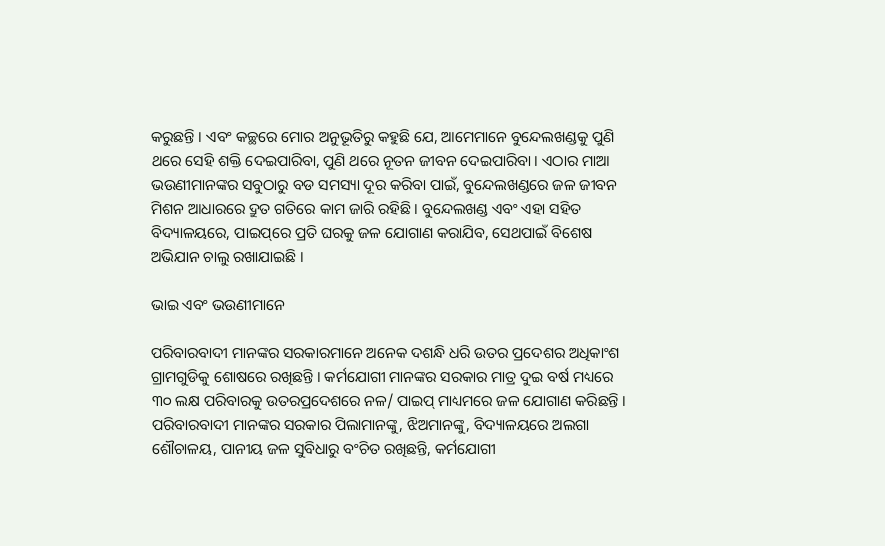କରୁଛନ୍ତି । ଏବଂ କଚ୍ଛରେ ମୋର ଅନୁଭୂତିରୁ କହୁଛି ଯେ, ଆମେମାନେ ବୁନ୍ଦେଲଖଣ୍ଡକୁ ପୁଣି ଥରେ ସେହି ଶକ୍ତି ଦେଇପାରିବା, ପୁଣି ଥରେ ନୂତନ ଜୀବନ ଦେଇପାରିବା । ଏଠାର ମାଆ ଭଉଣୀମାନଙ୍କର ସବୁଠାରୁ ବଡ ସମସ୍ୟା ଦୂର କରିବା ପାଇଁ, ବୁନ୍ଦେଲଖଣ୍ଡରେ ଜଳ ଜୀବନ ମିଶନ ଆଧାରରେ ଦ୍ରୁତ ଗତିରେ କାମ ଜାରି ରହିଛି । ବୁନ୍ଦେଲଖଣ୍ଡ ଏବଂ ଏହା ସହିତ ବିଦ୍ୟାଳୟରେ, ପାଇପ୍‌ରେ ପ୍ରତି ଘରକୁ ଜଳ ଯୋଗାଣ କରାଯିବ, ସେଥପାଇଁ ବିଶେଷ ଅଭିଯାନ ଚାଲୁ ରଖାଯାଇଛି ।

ଭାଇ ଏବଂ ଭଉଣୀମାନେ

ପରିବାରବାଦୀ ମାନଙ୍କର ସରକାରମାନେ ଅନେକ ଦଶନ୍ଧି ଧରି ଉତର ପ୍ରଦେଶର ଅଧିକାଂଶ ଗ୍ରାମଗୁଡିକୁ ଶୋଷରେ ରଖିଛନ୍ତି । କର୍ମଯୋଗୀ ମାନଙ୍କର ସରକାର ମାତ୍ର ଦୁଇ ବର୍ଷ ମଧ୍ୟରେ ୩୦ ଲକ୍ଷ ପରିବାରକୁ ଉତରପ୍ରଦେଶରେ ନଳ/ ପାଇପ୍ ମାଧ୍ୟମରେ ଜଳ ଯୋଗାଣ କରିଛନ୍ତି । ପରିବାରବାଦୀ ମାନଙ୍କର ସରକାର ପିଲାମାନଙ୍କୁ, ଝିଅମାନଙ୍କୁ, ବିଦ୍ୟାଳୟରେ ଅଲଗା ଶୌଚାଳୟ, ପାନୀୟ ଜଳ ସୁବିଧାରୁ ବଂଚିତ ରଖିଛନ୍ତି, କର୍ମଯୋଗୀ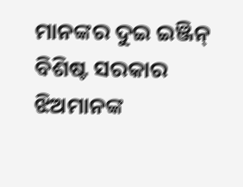ମାନଙ୍କର ଦୁଇ ଇଞ୍ଜିନ୍ ବିଶିଷ୍ଟ ସରକାର ଝିଅମାନଙ୍କ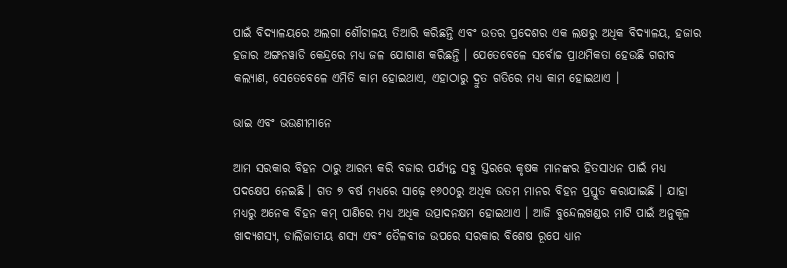ପାଇଁ ବିଦ୍ୟାଳୟରେ ଅଲଗା ଶୌଚାଳୟ ତିଆରି କରିଛନ୍ତି ଏବଂ ଉତର ପ୍ରଦେଶର ଏକ ଲକ୍ଷରୁ ଅଧିକ ବିଦ୍ୟାଳୟ, ହଜାର ହଜାର ଅଙ୍ଗନୱାଡି କେନ୍ଦ୍ରରେ ମଧ୍ୟ ଜଳ ଯୋଗାଣ କରିଛନ୍ତି । ଯେତେବେଳେ ସର୍ବୋଚ୍ଚ ପ୍ରାଥମିକତା ହେଉଛି ଗରୀବ କଲ୍ୟାଣ, ସେତେବେଳେ ଏମିତି କାମ ହୋଇଥାଏ, ଏହାଠାରୁ ଦ୍ରୁତ ଗତିରେ ମଧ୍ୟ କାମ ହୋଇଥାଏ ।

ଭାଇ ଏବଂ ଭଉଣୀମାନେ

ଆମ ସରକାର ବିହନ ଠାରୁ ଆରମ୍ଭ କରି ବଜାର ପର୍ଯ୍ୟନ୍ତ ସବୁ ସ୍ତରରେ କୃଷକ ମାନଙ୍କର ହିତସାଧନ ପାଇଁ ମଧ୍ୟ ପଦକ୍ଷେପ ନେଇଛି । ଗତ ୭ ବର୍ଷ ମଧ୍ୟରେ ସାଢ଼େ ୧୬୦୦ରୁ ଅଧିକ ଉତମ ମାନର ବିହନ ପ୍ରସ୍ତୁତ କରାଯାଇଛି । ଯାହା ମଧ୍ୟରୁ ଅନେକ ବିହନ କମ୍ ପାଣିରେ ମଧ୍ୟ ଅଧିକ ଉତ୍ପାଦନକ୍ଷମ ହୋଇଥାଏ । ଆଜି ବୁନ୍ଦେଲଖଣ୍ଡର ମାଟି ପାଇଁ ଅନୁକୂଳ ଖାଦ୍ୟଶସ୍ୟ, ଡାଲିଜାତୀୟ ଶସ୍ୟ ଏବଂ ତୈଳବୀଜ ଉପରେ ସରକାର ବିଶେଷ ରୂପେ ଧ୍ୟାନ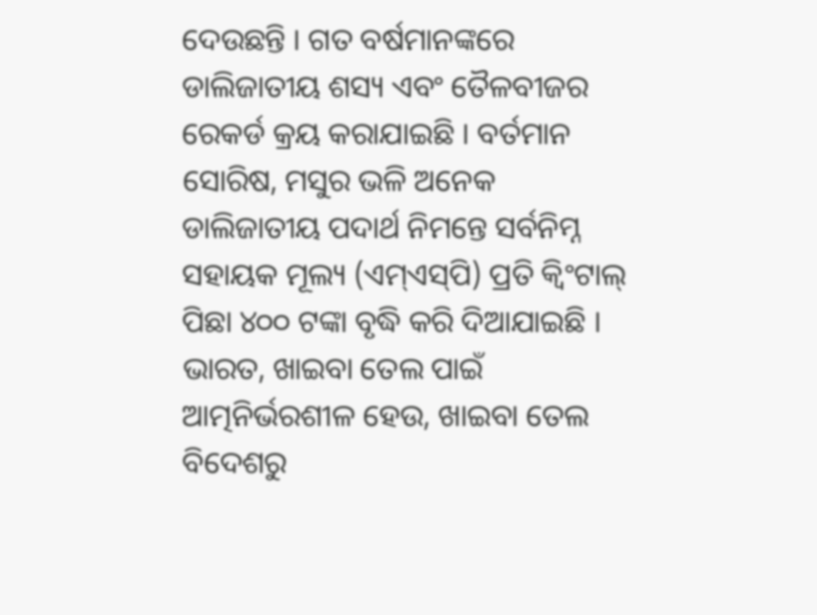ଦେଉଛନ୍ତି । ଗତ ବର୍ଷମାନଙ୍କରେ ଡାଲିଜାତୀୟ ଶସ୍ୟ ଏବଂ ତୈଳବୀଜର ରେକର୍ଡ କ୍ରୟ କରାଯାଇଛି । ବର୍ତମାନ ସୋରିଷ, ମସୁର ଭଳି ଅନେକ ଡାଲିଜାତୀୟ ପଦାର୍ଥ ନିମନ୍ତେ ସର୍ବନିମ୍ନ ସହାୟକ ମୂଲ୍ୟ (ଏମ୍‌ଏସ୍‌ପି) ପ୍ରତି କ୍ୱିଂଟାଲ୍ ପିଛା ୪୦୦ ଟଙ୍କା ବୃଦ୍ଧି କରି ଦିଆଯାଇଛି । ଭାରତ, ଖାଇବା ତେଲ ପାଇଁ ଆତ୍ମନିର୍ଭରଶୀଳ ହେଉ, ଖାଇବା ତେଲ ବିଦେଶରୁ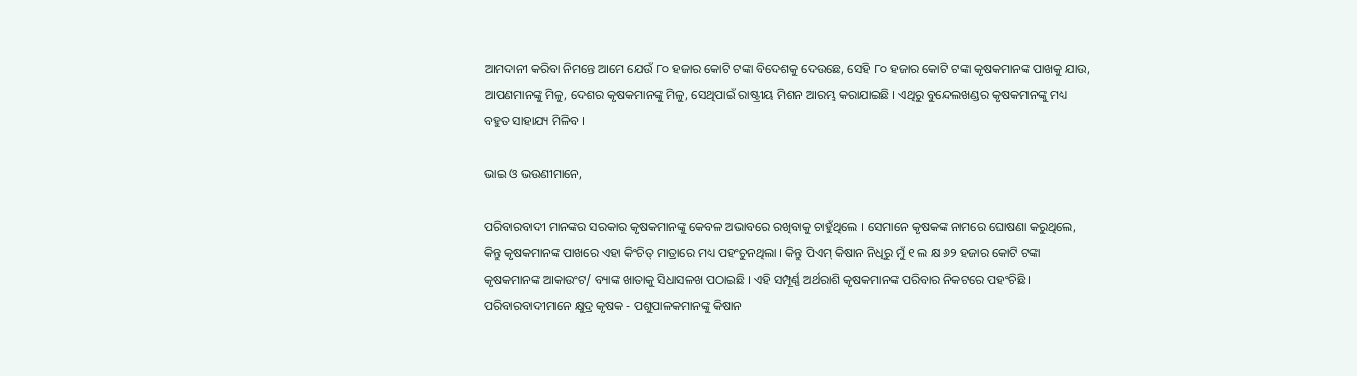ଆମଦାନୀ କରିବା ନିମନ୍ତେ ଆମେ ଯେଉଁ ୮୦ ହଜାର କୋଟି ଟଙ୍କା ବିଦେଶକୁ ଦେଉଛେ, ସେହି ୮୦ ହଜାର କୋଟି ଟଙ୍କା କୃଷକମାନଙ୍କ ପାଖକୁ ଯାଉ, ଆପଣମାନଙ୍କୁ ମିଳୁ, ଦେଶର କୃଷକମାନଙ୍କୁ ମିଳୁ, ସେଥିପାଇଁ ରାଷ୍ଟ୍ରୀୟ ମିଶନ ଆରମ୍ଭ କରାଯାଇଛି । ଏଥିରୁ ବୁନ୍ଦେଲଖଣ୍ଡର କୃଷକମାନଙ୍କୁ ମଧ୍ୟ ବହୁତ ସାହାଯ୍ୟ ମିଳିବ ।

ଭାଇ ଓ ଭଉଣୀମାନେ,

ପରିବାରବାଦୀ ମାନଙ୍କର ସରକାର କୃଷକମାନଙ୍କୁ କେବଳ ଅଭାବରେ ରଖିବାକୁ ଚାହୁଁଥିଲେ । ସେମାନେ କୃଷକଙ୍କ ନାମରେ ଘୋଷଣା କରୁଥିଲେ, କିନ୍ତୁ କୃଷକମାନଙ୍କ ପାଖରେ ଏହା କିଂଚିତ୍ ମାତ୍ରାରେ ମଧ୍ୟ ପହଂଚୁନଥିଲା । କିନ୍ତୁ ପିଏମ୍ କିଷାନ ନିଧିରୁ ମୁଁ ୧ ଲ କ୍ଷ ୬୨ ହଜାର କୋଟି ଟଙ୍କା କୃଷକମାନଙ୍କ ଆକାଉଂଟ/ ବ୍ୟାଙ୍କ ଖାତାକୁ ସିଧାସଳଖ ପଠାଇଛି । ଏହି ସମ୍ପୂର୍ଣ୍ଣ ଅର୍ଥରାଶି କୃଷକମାନଙ୍କ ପରିବାର ନିକଟରେ ପହଂଚିଛି । ପରିବାରବାଦୀମାନେ କ୍ଷୁଦ୍ର କୃଷକ - ପଶୁପାଳକମାନଙ୍କୁ କିଷାନ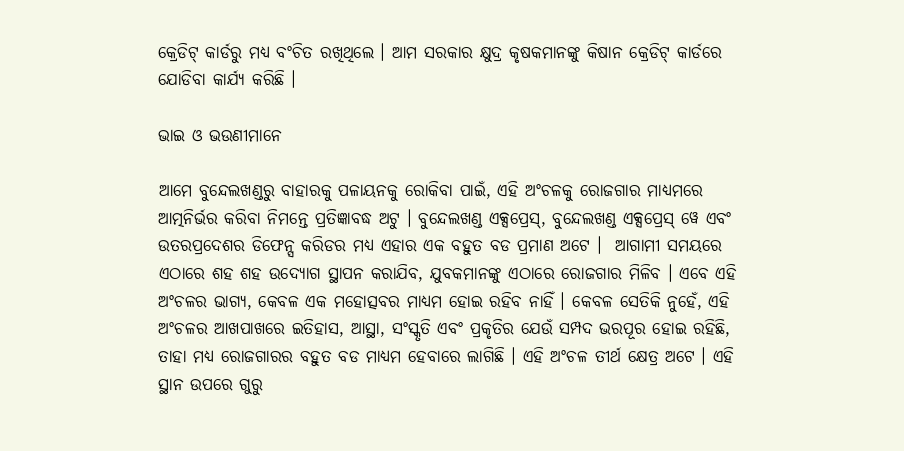କ୍ରେଡିଟ୍ କାର୍ଡରୁ ମଧ୍ୟ ବଂଚିତ ରଖିଥିଲେ । ଆମ ସରକାର କ୍ଷୁଦ୍ର କୃଷକମାନଙ୍କୁ କିଷାନ କ୍ରେଡିଟ୍ କାର୍ଡରେ ଯୋଡିବା କାର୍ଯ୍ୟ କରିଛି ।

ଭାଇ ଓ ଭଉଣୀମାନେ

ଆମେ ବୁନ୍ଦେଲଖଣ୍ଡରୁ ବାହାରକୁ ପଳାୟନକୁ ରୋକିବା ପାଇଁ, ଏହି ଅଂଚଳକୁ ରୋଜଗାର ମାଧ୍ୟମରେ ଆତ୍ମନିର୍ଭର କରିବା ନିମନ୍ତେ ପ୍ରତିଜ୍ଞାବଦ୍ଧ ଅଟୁ । ବୁନ୍ଦେଲଖଣ୍ଡ ଏକ୍ସପ୍ରେସ୍‌, ବୁନ୍ଦେଲଖଣ୍ଡ ଏକ୍ସପ୍ରେସ୍ ୱେ ଏବଂ ଉତରପ୍ରଦେଶର ଡିଫେନ୍ସ କରିଡର ମଧ୍ୟ ଏହାର ଏକ ବହୁତ ବଡ ପ୍ରମାଣ ଅଟେ ।  ଆଗାମୀ ସମୟରେ ଏଠାରେ ଶହ ଶହ ଉଦ୍ୟୋଗ ସ୍ଥାପନ କରାଯିବ, ଯୁବକମାନଙ୍କୁ ଏଠାରେ ରୋଜଗାର ମିଳିବ । ଏବେ ଏହି ଅଂଚଳର ଭାଗ୍ୟ, କେବଳ ଏକ ମହୋତ୍ସବର ମାଧ୍ୟମ ହୋଇ ରହିବ ନାହିଁ । କେବଳ ସେତିକି ନୁହେଁ, ଏହି ଅଂଚଳର ଆଖପାଖରେ ଇତିହାସ, ଆସ୍ଥା, ସଂସ୍କୃତି ଏବଂ ପ୍ରକୃତିର ଯେଉଁ ସମ୍ପଦ ଭରପୂର ହୋଇ ରହିଛି, ତାହା ମଧ୍ୟ ରୋଜଗାରର ବହୁତ ବଡ ମାଧ୍ୟମ ହେବାରେ ଲାଗିଛି । ଏହି ଅଂଚଳ ତୀର୍ଥ କ୍ଷେତ୍ର ଅଟେ । ଏହି ସ୍ଥାନ ଉପରେ ଗୁରୁ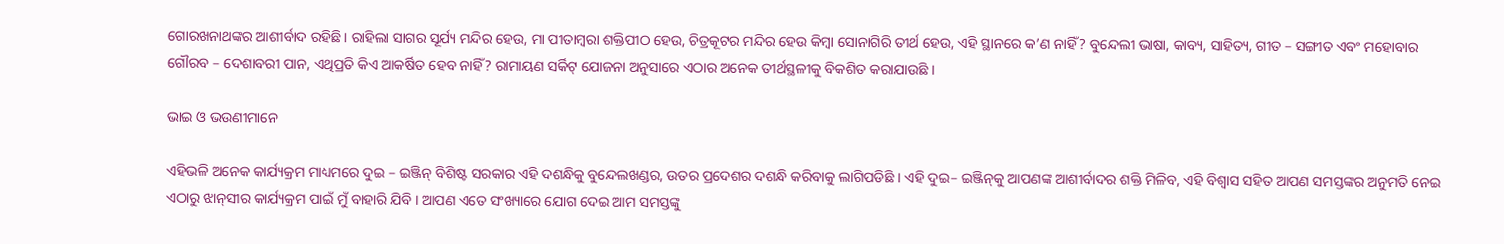ଗୋରଖନାଥଙ୍କର ଆଶୀର୍ବାଦ ରହିଛି । ରାହିଲା ସାଗର ସୂର୍ଯ୍ୟ ମନ୍ଦିର ହେଉ, ମା ପୀତାମ୍ବରା ଶକ୍ତିପୀଠ ହେଉ, ଚିତ୍ରକୂଟର ମନ୍ଦିର ହେଉ କିମ୍ବା ସୋନାଗିରି ତୀର୍ଥ ହେଉ, ଏହି ସ୍ଥାନରେ କ’ଣ ନାହିଁ? ବୁନ୍ଦେଲୀ ଭାଷା, କାବ୍ୟ, ସାହିତ୍ୟ, ଗୀତ – ସଙ୍ଗୀତ ଏବଂ ମହୋବାର ଗୌରବ – ଦେଶାବରୀ ପାନ, ଏଥିପ୍ରତି କିଏ ଆକର୍ଷିତ ହେବ ନାହିଁ? ରାମାୟଣ ସର୍କିଟ୍ ଯୋଜନା ଅନୁସାରେ ଏଠାର ଅନେକ ତୀର୍ଥସ୍ଥଳୀକୁ ବିକଶିତ କରାଯାଉଛି ।

ଭାଇ ଓ ଭଉଣୀମାନେ

ଏହିଭଳି ଅନେକ କାର୍ଯ୍ୟକ୍ରମ ମାଧ୍ୟମରେ ଦୁଇ – ଇଞ୍ଜିନ୍ ବିଶିଷ୍ଟ ସରକାର ଏହି ଦଶନ୍ଧିକୁ ବୁନ୍ଦେଲଖଣ୍ଡର, ଉତର ପ୍ରଦେଶର ଦଶନ୍ଧି କରିବାକୁ ଲାଗିପଡିଛି । ଏହି ଦୁଇ– ଇଞ୍ଜିନ୍‌କୁ ଆପଣଙ୍କ ଆଶୀର୍ବାଦର ଶକ୍ତି ମିଳିବ, ଏହି ବିଶ୍ୱାସ ସହିତ ଆପଣ ସମସ୍ତଙ୍କର ଅନୁମତି ନେଇ ଏଠାରୁ ଝାନ୍‌ସୀର କାର୍ଯ୍ୟକ୍ରମ ପାଇଁ ମୁଁ ବାହାରି ଯିବି । ଆପଣ ଏତେ ସଂଖ୍ୟାରେ ଯୋଗ ଦେଇ ଆମ ସମସ୍ତଙ୍କୁ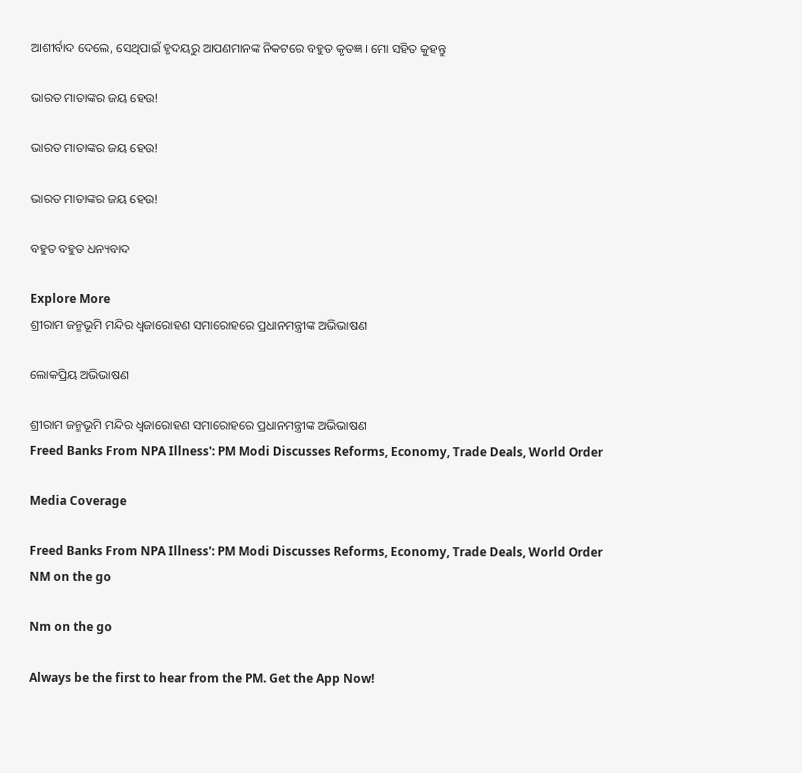ଆଶୀର୍ବାଦ ଦେଲେ, ସେଥିପାଇଁ ହୃଦୟରୁ ଆପଣମାନଙ୍କ ନିକଟରେ ବହୁତ କୃତଜ୍ଞ । ମୋ ସହିତ କୁହନ୍ତୁ

ଭାରତ ମାତାଙ୍କର ଜୟ ହେଉ!

ଭାରତ ମାତାଙ୍କର ଜୟ ହେଉ!

ଭାରତ ମାତାଙ୍କର ଜୟ ହେଉ!

ବହୁତ ବହୁତ ଧନ୍ୟବାଦ

Explore More
ଶ୍ରୀରାମ ଜନ୍ମଭୂମି ମନ୍ଦିର ଧ୍ଵଜାରୋହଣ ସମାରୋହରେ ପ୍ରଧାନମନ୍ତ୍ରୀଙ୍କ ଅଭିଭାଷଣ

ଲୋକପ୍ରିୟ ଅଭିଭାଷଣ

ଶ୍ରୀରାମ ଜନ୍ମଭୂମି ମନ୍ଦିର ଧ୍ଵଜାରୋହଣ ସମାରୋହରେ ପ୍ରଧାନମନ୍ତ୍ରୀଙ୍କ ଅଭିଭାଷଣ
Freed Banks From NPA Illness': PM Modi Discusses Reforms, Economy, Trade Deals, World Order

Media Coverage

Freed Banks From NPA Illness': PM Modi Discusses Reforms, Economy, Trade Deals, World Order
NM on the go

Nm on the go

Always be the first to hear from the PM. Get the App Now!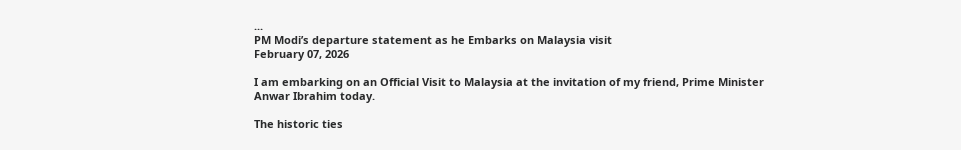...
PM Modi’s departure statement as he Embarks on Malaysia visit
February 07, 2026

I am embarking on an Official Visit to Malaysia at the invitation of my friend, Prime Minister Anwar Ibrahim today.

The historic ties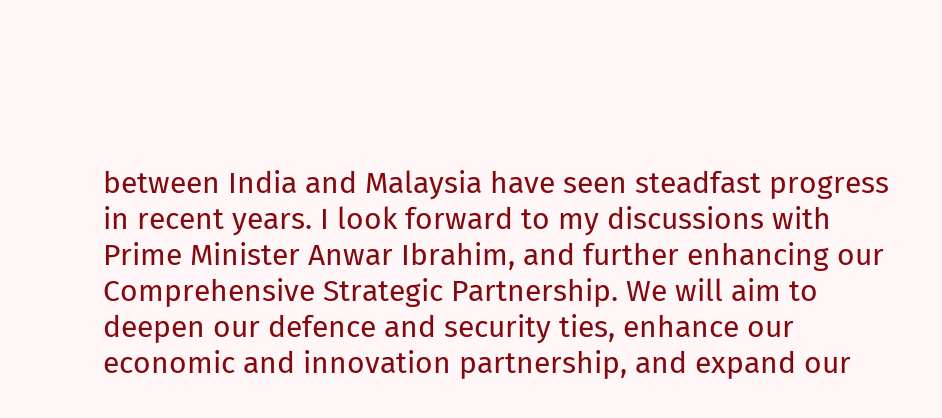between India and Malaysia have seen steadfast progress in recent years. I look forward to my discussions with Prime Minister Anwar Ibrahim, and further enhancing our Comprehensive Strategic Partnership. We will aim to deepen our defence and security ties, enhance our economic and innovation partnership, and expand our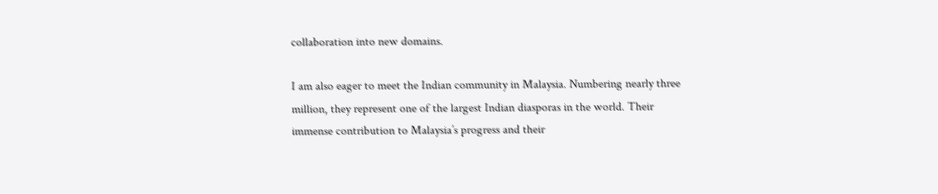collaboration into new domains.

I am also eager to meet the Indian community in Malaysia. Numbering nearly three million, they represent one of the largest Indian diasporas in the world. Their immense contribution to Malaysia’s progress and their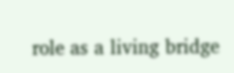role as a living bridge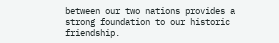between our two nations provides a strong foundation to our historic friendship.